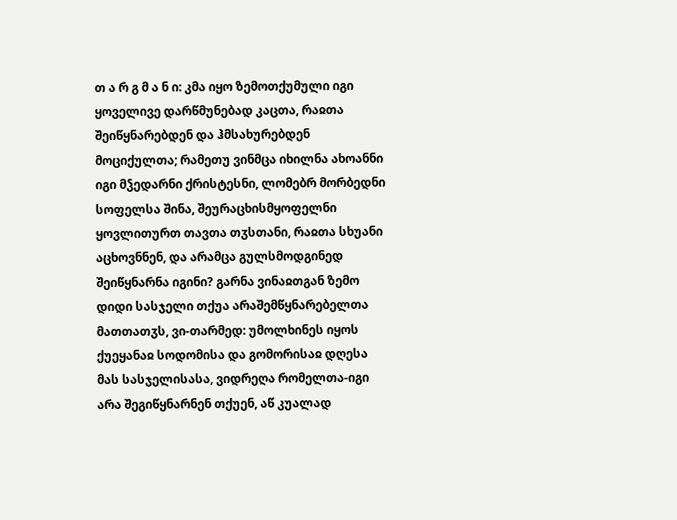თ ა რ გ მ ა ნ ი: კმა იყო ზემოთქუმული იგი ყოველივე დარწმუნებად კაცთა, რაჲთა შეიწყნარებდენ და ჰმსახურებდენ მოციქულთა; რამეთუ ვინმცა იხილნა ახოანნი იგი მჴედარნი ქრისტესნი, ლომებრ მორბედნი სოფელსა შინა, შეურაცხისმყოფელნი ყოვლითურთ თავთა თჳსთანი, რაჲთა სხუანი აცხოვნნენ, და არამცა გულსმოდგინედ შეიწყნარნა იგინი? გარნა ვინაჲთგან ზემო დიდი სასჯელი თქუა არაშემწყნარებელთა მათთათჳს, ვი-თარმედ: უმოლხინეს იყოს ქუეყანაჲ სოდომისა და გომორისაჲ დღესა მას სასჯელისასა, ვიდრეღა რომელთა-იგი არა შეგიწყნარნენ თქუენ, აწ კუალად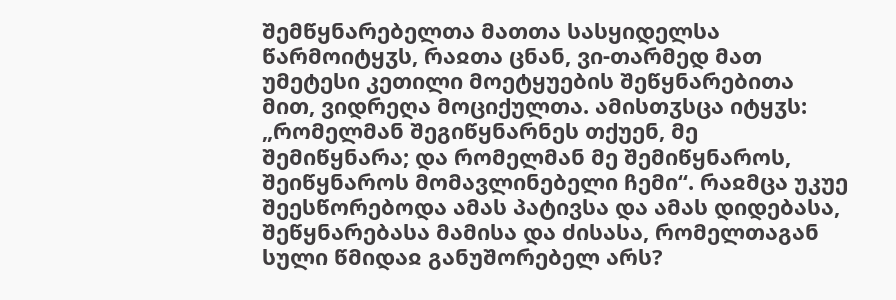შემწყნარებელთა მათთა სასყიდელსა წარმოიტყჳს, რაჲთა ცნან, ვი-თარმედ მათ უმეტესი კეთილი მოეტყუების შეწყნარებითა მით, ვიდრეღა მოციქულთა. ამისთჳსცა იტყჳს: „რომელმან შეგიწყნარნეს თქუენ, მე შემიწყნარა; და რომელმან მე შემიწყნაროს, შეიწყნაროს მომავლინებელი ჩემი“. რაჲმცა უკუე შეესწორებოდა ამას პატივსა და ამას დიდებასა, შეწყნარებასა მამისა და ძისასა, რომელთაგან სული წმიდაჲ განუშორებელ არს?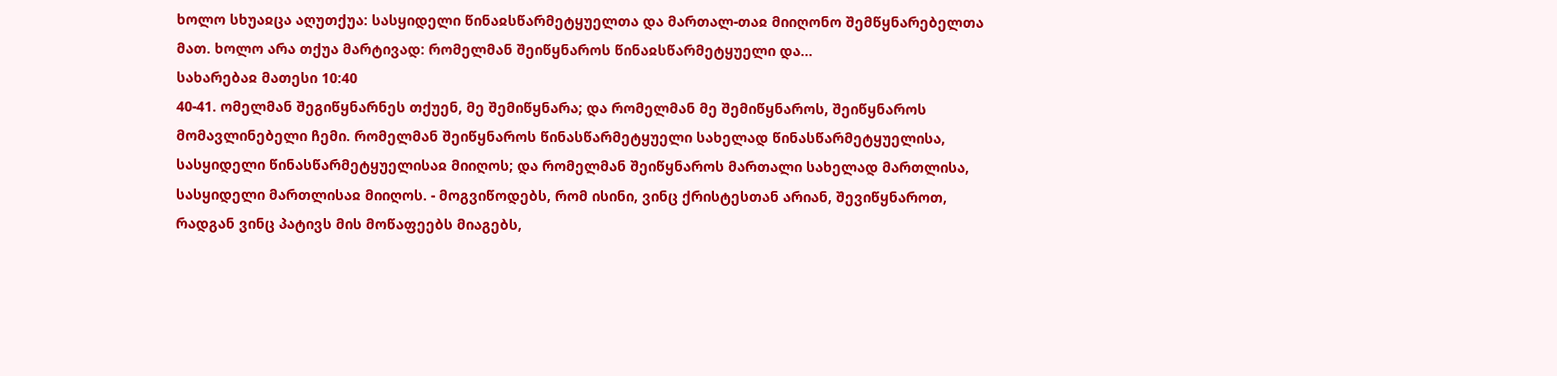ხოლო სხუაჲცა აღუთქუა: სასყიდელი წინაჲსწარმეტყუელთა და მართალ-თაჲ მიიღონო შემწყნარებელთა მათ. ხოლო არა თქუა მარტივად: რომელმან შეიწყნაროს წინაჲსწარმეტყუელი და...
სახარებაჲ მათესი 10:40
40-41. ომელმან შეგიწყნარნეს თქუენ, მე შემიწყნარა; და რომელმან მე შემიწყნაროს, შეიწყნაროს მომავლინებელი ჩემი. რომელმან შეიწყნაროს წინასწარმეტყუელი სახელად წინასწარმეტყუელისა, სასყიდელი წინასწარმეტყუელისაჲ მიიღოს; და რომელმან შეიწყნაროს მართალი სახელად მართლისა, სასყიდელი მართლისაჲ მიიღოს. - მოგვიწოდებს, რომ ისინი, ვინც ქრისტესთან არიან, შევიწყნაროთ, რადგან ვინც პატივს მის მოწაფეებს მიაგებს,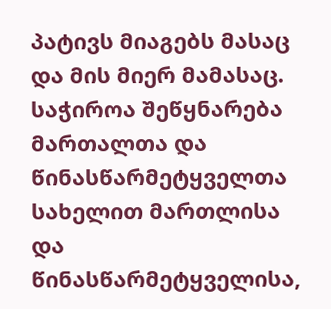პატივს მიაგებს მასაც და მის მიერ მამასაც. საჭიროა შეწყნარება მართალთა და წინასწარმეტყველთა სახელით მართლისა და წინასწარმეტყველისა,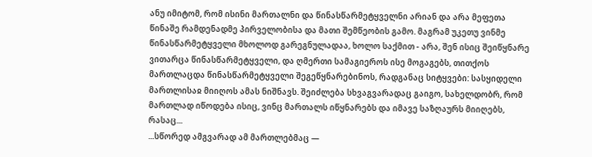ანუ იმიტომ, რომ ისინი მართალნი და წინასწარმეტყველნი არიან და არა მეფეთა წინაშე რამდენადმე პირველობისა და მათი შემწეობის გამო. მაგრამ უკეთუ ვინმე წინასწარმეტყველი მხოლოდ გარეგნულადაა, ხოლო საქმით - არა, შენ ისიც შეიწყნარე ვითარცა წინასწარმეტყველი, და ღმერთი სამაგიეროს ისე მოგაგებს, თითქოს მართლაცდა წინასწარმეტყველი შეგეწყნარებინოს, რადგანაც სიტყვები: სასყიდელი მართლისაჲ მიიღოს ამას ნიშნავს. შეიძლება სხვაგვარადაც გაიგო, სახელდობრ, რომ მართლად იწოდება ისიც, ვინც მართალს იწყნარებს და იმავე საზღაურს მიიღებს, რასაც...
...სწორედ ამგვარად ამ მართლებმაც —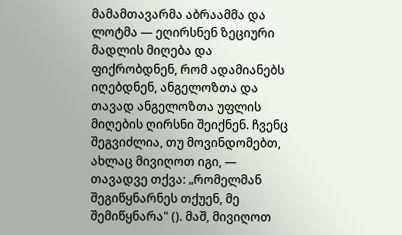მამამთავარმა აბრაამმა და ლოტმა — ეღირსნენ ზეციური მადლის მიღება და ფიქრობდნენ, რომ ადამიანებს იღებდნენ, ანგელოზთა და თავად ანგელოზთა უფლის მიღების ღირსნი შეიქნენ. ჩვენც შეგვიძლია, თუ მოვინდომებთ, ახლაც მივიღოთ იგი, — თავადვე თქვა: „რომელმან შეგიწყნარნეს თქუენ, მე შემიწყნარა" (). მაშ, მივიღოთ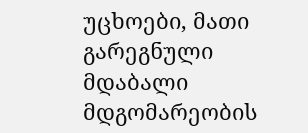უცხოები, მათი გარეგნული მდაბალი მდგომარეობის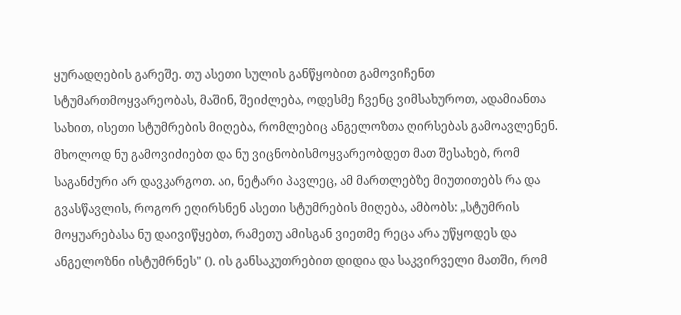ყურადღების გარეშე. თუ ასეთი სულის განწყობით გამოვიჩენთ სტუმართმოყვარეობას, მაშინ, შეიძლება, ოდესმე ჩვენც ვიმსახუროთ, ადამიანთა სახით, ისეთი სტუმრების მიღება, რომლებიც ანგელოზთა ღირსებას გამოავლენენ. მხოლოდ ნუ გამოვიძიებთ და ნუ ვიცნობისმოყვარეობდეთ მათ შესახებ, რომ საგანძური არ დავკარგოთ. აი, ნეტარი პავლეც, ამ მართლებზე მიუთითებს რა და გვასწავლის, როგორ ეღირსნენ ასეთი სტუმრების მიღება, ამბობს: „სტუმრის მოყუარებასა ნუ დაივიწყებთ, რამეთუ ამისგან ვიეთმე რეცა არა უწყოდეს და ანგელოზნი ისტუმრნეს" (). ის განსაკუთრებით დიდია და საკვირველი მათში, რომ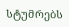სტუმრებს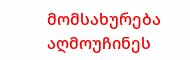მომსახურება აღმოუჩინეს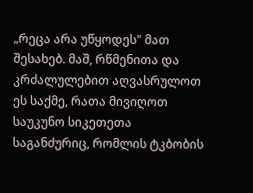„რეცა არა უწყოდეს" მათ შესახებ. მაშ, რწმენითა და კრძალულებით აღვასრულოთ ეს საქმე, რათა მივიღოთ საუკუნო სიკეთეთა საგანძურიც, რომლის ტკბობის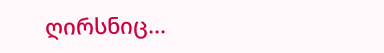ღირსნიც...